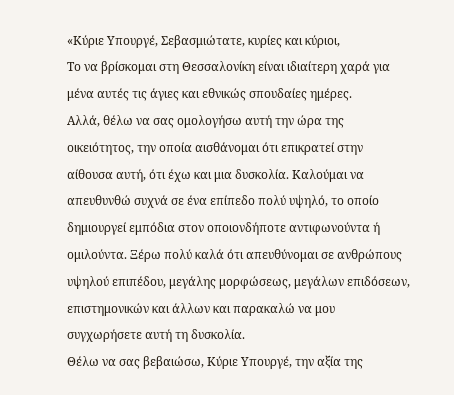«Κύριε Υπουργέ, Σεβασμιώτατε, κυρίες και κύριοι,
Το να βρίσκομαι στη Θεσσαλονίκη είναι ιδιαίτερη χαρά για μένα αυτές τις άγιες και εθνικώς σπουδαίες ημέρες.
Αλλά, θέλω να σας ομολογήσω αυτή την ώρα της οικειότητος, την οποία αισθάνομαι ότι επικρατεί στην αίθουσα αυτή, ότι έχω και μια δυσκολία. Καλούμαι να απευθυνθώ συχνά σε ένα επίπεδο πολύ υψηλό, το οποίο δημιουργεί εμπόδια στον οποιονδήποτε αντιφωνούντα ή ομιλούντα. Ξέρω πολύ καλά ότι απευθύνομαι σε ανθρώπους υψηλού επιπέδου, μεγάλης μορφώσεως, μεγάλων επιδόσεων, επιστημονικών και άλλων και παρακαλώ να μου συγχωρήσετε αυτή τη δυσκολία.
Θέλω να σας βεβαιώσω, Κύριε Υπουργέ, την αξία της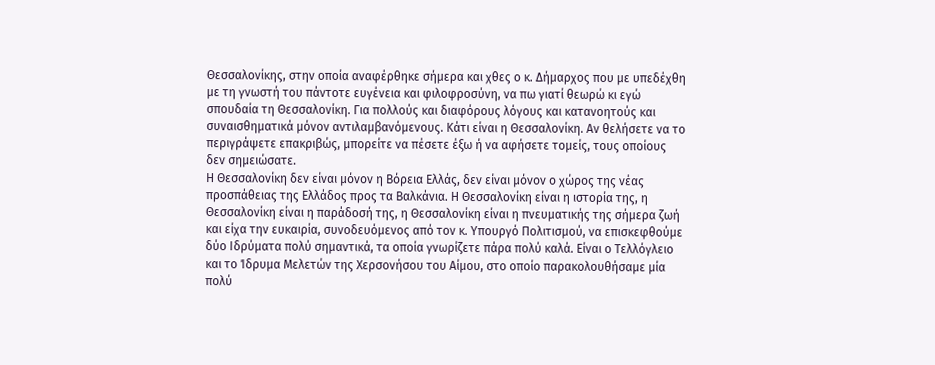Θεσσαλονίκης, στην οποία αναφέρθηκε σήμερα και χθες ο κ. Δήμαρχος που με υπεδέχθη με τη γνωστή του πάντοτε ευγένεια και φιλοφροσύνη, να πω γιατί θεωρώ κι εγώ σπουδαία τη Θεσσαλονίκη. Για πολλούς και διαφόρους λόγους και κατανοητούς και συναισθηματικά μόνον αντιλαμβανόμενους. Κάτι είναι η Θεσσαλονίκη. Αν θελήσετε να το περιγράψετε επακριβώς, μπορείτε να πέσετε έξω ή να αφήσετε τομείς, τους οποίους δεν σημειώσατε.
Η Θεσσαλονίκη δεν είναι μόνον η Βόρεια Ελλάς, δεν είναι μόνον ο χώρος της νέας προσπάθειας της Ελλάδος προς τα Βαλκάνια. Η Θεσσαλονίκη είναι η ιστορία της, η Θεσσαλονίκη είναι η παράδοσή της, η Θεσσαλονίκη είναι η πνευματικής της σήμερα ζωή και είχα την ευκαιρία, συνοδευόμενος από τον κ. Υπουργό Πολιτισμού, να επισκεφθούμε δύο Ιδρύματα πολύ σημαντικά, τα οποία γνωρίζετε πάρα πολύ καλά. Είναι ο Τελλόγλειο και το Ίδρυμα Μελετών της Χερσονήσου του Αίμου, στο οποίο παρακολουθήσαμε μία πολύ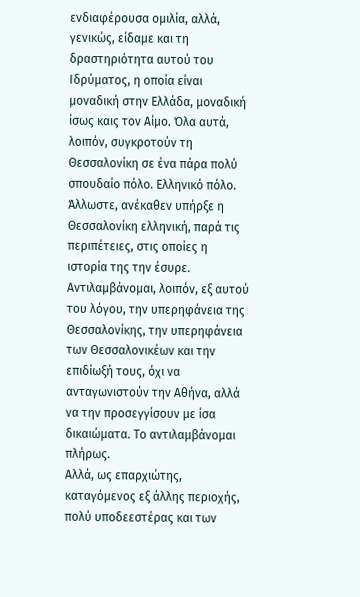ενδιαφέρουσα ομιλία, αλλά, γενικώς, είδαμε και τη δραστηριότητα αυτού του Ιδρύματος, η οποία είναι μοναδική στην Ελλάδα, μοναδική ίσως καις τον Αίμο. Όλα αυτά, λοιπόν, συγκροτούν τη Θεσσαλονίκη σε ένα πάρα πολύ σπουδαίο πόλο. Ελληνικό πόλο.
Άλλωστε, ανέκαθεν υπήρξε η Θεσσαλονίκη ελληνική, παρά τις περιπέτειες, στις οποίες η ιστορία της την έσυρε. Αντιλαμβάνομαι, λοιπόν, εξ αυτού του λόγου, την υπερηφάνεια της Θεσσαλονίκης, την υπερηφάνεια των Θεσσαλονικέων και την επιδίωξή τους, όχι να ανταγωνιστούν την Αθήνα, αλλά να την προσεγγίσουν με ίσα δικαιώματα. Το αντιλαμβάνομαι πλήρως.
Αλλά, ως επαρχιώτης, καταγόμενος εξ άλλης περιοχής, πολύ υποδεεστέρας και των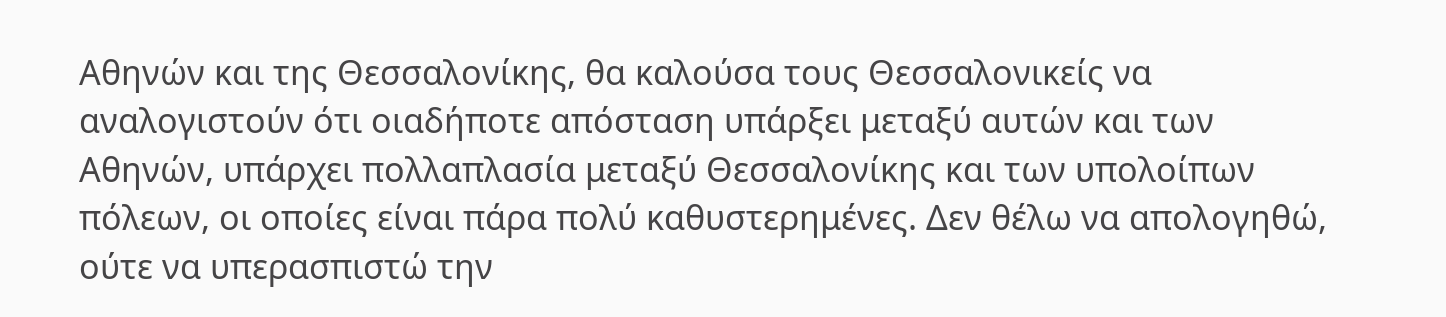Αθηνών και της Θεσσαλονίκης, θα καλούσα τους Θεσσαλονικείς να αναλογιστούν ότι οιαδήποτε απόσταση υπάρξει μεταξύ αυτών και των Αθηνών, υπάρχει πολλαπλασία μεταξύ Θεσσαλονίκης και των υπολοίπων πόλεων, οι οποίες είναι πάρα πολύ καθυστερημένες. Δεν θέλω να απολογηθώ, ούτε να υπερασπιστώ την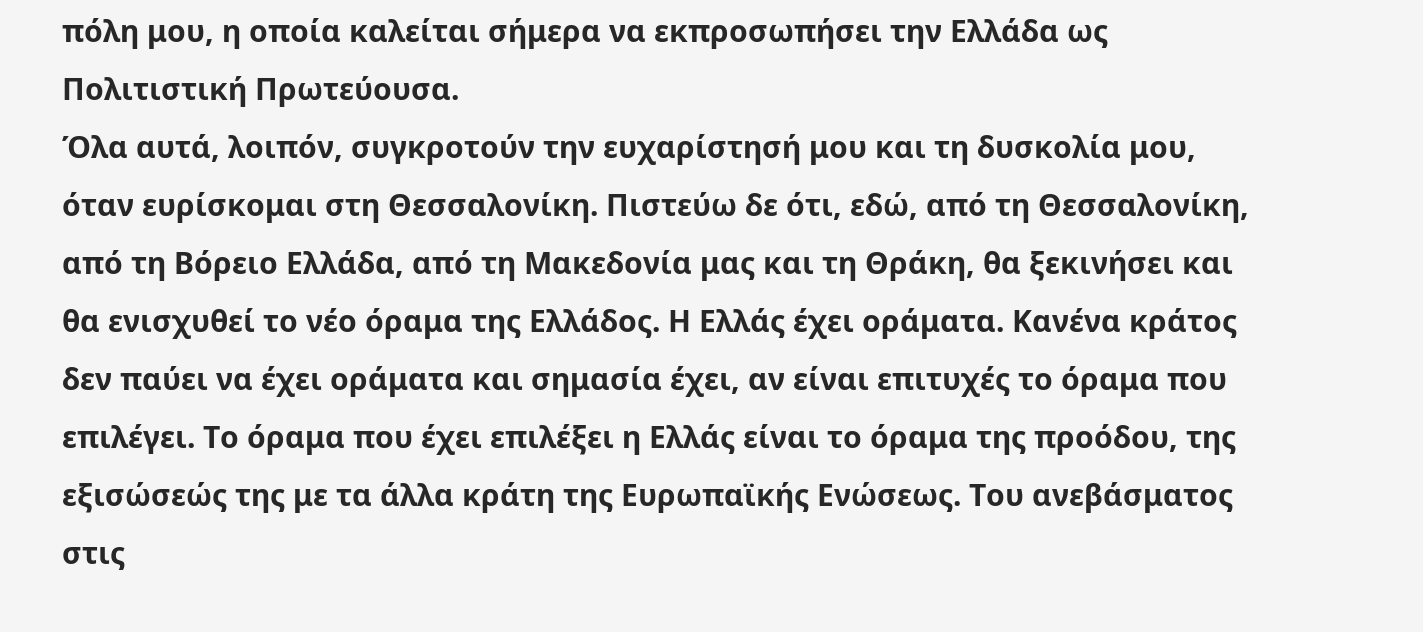πόλη μου, η οποία καλείται σήμερα να εκπροσωπήσει την Ελλάδα ως Πολιτιστική Πρωτεύουσα.
Όλα αυτά, λοιπόν, συγκροτούν την ευχαρίστησή μου και τη δυσκολία μου, όταν ευρίσκομαι στη Θεσσαλονίκη. Πιστεύω δε ότι, εδώ, από τη Θεσσαλονίκη, από τη Βόρειο Ελλάδα, από τη Μακεδονία μας και τη Θράκη, θα ξεκινήσει και θα ενισχυθεί το νέο όραμα της Ελλάδος. Η Ελλάς έχει οράματα. Κανένα κράτος δεν παύει να έχει οράματα και σημασία έχει, αν είναι επιτυχές το όραμα που επιλέγει. Το όραμα που έχει επιλέξει η Ελλάς είναι το όραμα της προόδου, της εξισώσεώς της με τα άλλα κράτη της Ευρωπαϊκής Ενώσεως. Του ανεβάσματος στις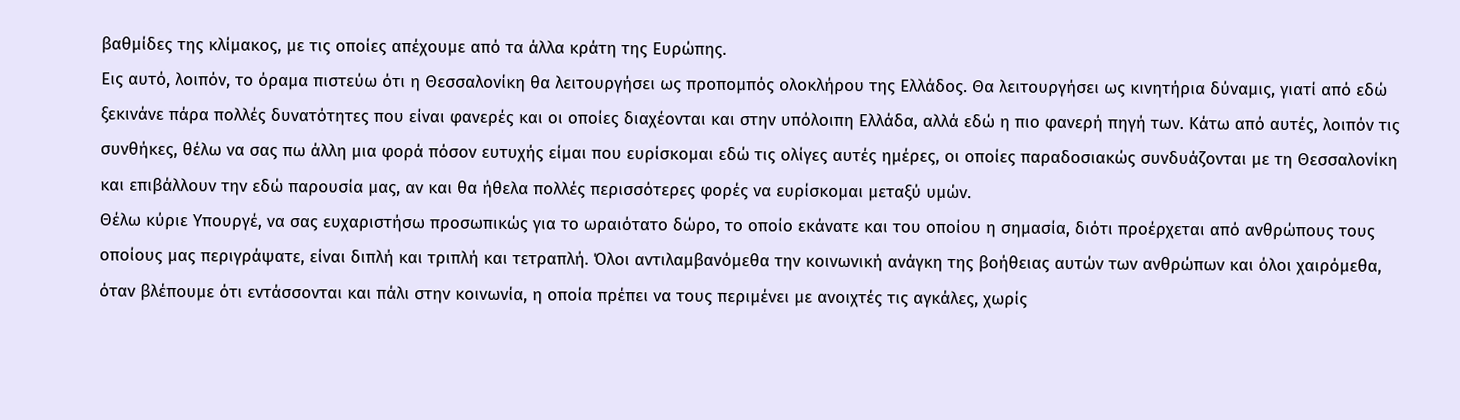βαθμίδες της κλίμακος, με τις οποίες απέχουμε από τα άλλα κράτη της Ευρώπης.
Εις αυτό, λοιπόν, το όραμα πιστεύω ότι η Θεσσαλονίκη θα λειτουργήσει ως προπομπός ολοκλήρου της Ελλάδος. Θα λειτουργήσει ως κινητήρια δύναμις, γιατί από εδώ ξεκινάνε πάρα πολλές δυνατότητες που είναι φανερές και οι οποίες διαχέονται και στην υπόλοιπη Ελλάδα, αλλά εδώ η πιο φανερή πηγή των. Κάτω από αυτές, λοιπόν τις συνθήκες, θέλω να σας πω άλλη μια φορά πόσον ευτυχής είμαι που ευρίσκομαι εδώ τις ολίγες αυτές ημέρες, οι οποίες παραδοσιακώς συνδυάζονται με τη Θεσσαλονίκη και επιβάλλουν την εδώ παρουσία μας, αν και θα ήθελα πολλές περισσότερες φορές να ευρίσκομαι μεταξύ υμών.
Θέλω κύριε Υπουργέ, να σας ευχαριστήσω προσωπικώς για το ωραιότατο δώρο, το οποίο εκάνατε και του οποίου η σημασία, διότι προέρχεται από ανθρώπους τους οποίους μας περιγράψατε, είναι διπλή και τριπλή και τετραπλή. Όλοι αντιλαμβανόμεθα την κοινωνική ανάγκη της βοήθειας αυτών των ανθρώπων και όλοι χαιρόμεθα, όταν βλέπουμε ότι εντάσσονται και πάλι στην κοινωνία, η οποία πρέπει να τους περιμένει με ανοιχτές τις αγκάλες, χωρίς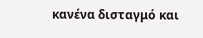κανένα δισταγμό και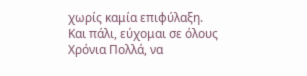χωρίς καμία επιφύλαξη.
Και πάλι, εύχομαι σε όλους Χρόνια Πολλά, να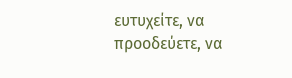ευτυχείτε, να προοδεύετε, να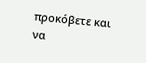προκόβετε και να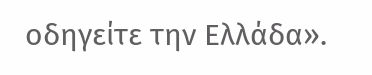οδηγείτε την Ελλάδα».